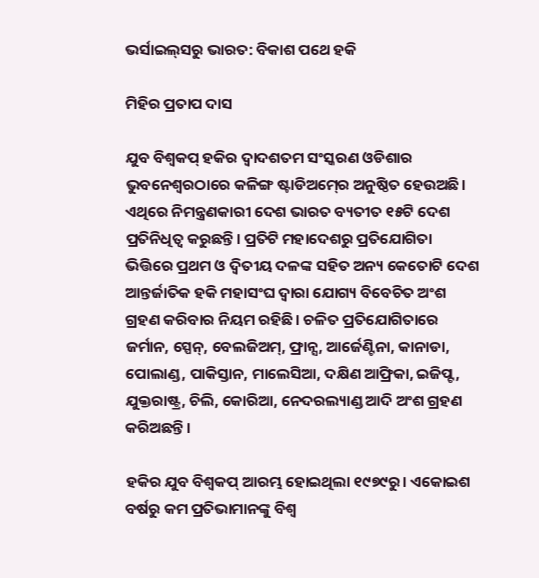ଭର୍ସାଇଲ୍‌ସରୁ ଭାରତ: ବିକାଶ ପଥେ ହକି

ମିହିର ପ୍ରତାପ ଦାସ

ଯୁବ ବିଶ୍ୱକପ୍‍ ହକିର ଦ୍ୱାଦଶତମ ସଂସ୍କରଣ ଓଡିଶାର ଭୁବନେଶ୍ୱରଠାରେ କଳିଙ୍ଗ ଷ୍ଟାଡିଅମ୍‍ରେ ଅନୁଷ୍ଠିତ ହେଉଅଛି। ଏଥିରେ ନିମନ୍ତ୍ରଣକାରୀ ଦେଶ ଭାରତ ବ୍ୟତୀତ ୧୫ଟି ଦେଶ ପ୍ରତିନିଧିତ୍ୱ କରୁଛନ୍ତି। ପ୍ରତିଟି ମହାଦେଶରୁ ପ୍ରତିଯୋଗିତା ଭିତ୍ତିରେ ପ୍ରଥମ ଓ ଦ୍ୱିତୀୟ ଦଳଙ୍କ ସହିତ ଅନ୍ୟ କେତୋଟି ଦେଶ ଆନ୍ତର୍ଜାତିକ ହକି ମହାସଂଘ ଦ୍ୱାରା ଯୋଗ୍ୟ ବିବେଚିତ ଅଂଶ ଗ୍ରହଣ କରିବାର ନିୟମ ରହିଛି। ଚଳିତ ପ୍ରତିଯୋଗିତାରେ ଜର୍ମାନ, ସ୍ପେନ୍‍, ବେଲଜିଅମ୍‍, ଫ୍ରାନ୍ସ, ଆର୍ଜେଣ୍ଟିନା, କାନାଡା, ପୋଲାଣ୍ଡ, ପାକିସ୍ତାନ, ମାଲେସିଆ, ଦକ୍ଷିଣ ଆଫ୍ରିକା, ଇଜିପ୍ଟ, ଯୁକ୍ତରାଷ୍ଟ୍ର, ଚିଲି, କୋରିଆ, ନେଦରଲ୍ୟାଣ୍ଡ ଆଦି ଅଂଶ ଗ୍ରହଣ କରିଅଛନ୍ତି।

ହକିର ଯୁବ ବିଶ୍ୱକପ୍‍ ଆରମ୍ଭ ହୋଇଥିଲା ୧୯୭୯ରୁ। ଏକୋଇଶ ବର୍ଷରୁ କମ ପ୍ରତିଭାମାନଙ୍କୁ ବିଶ୍ୱ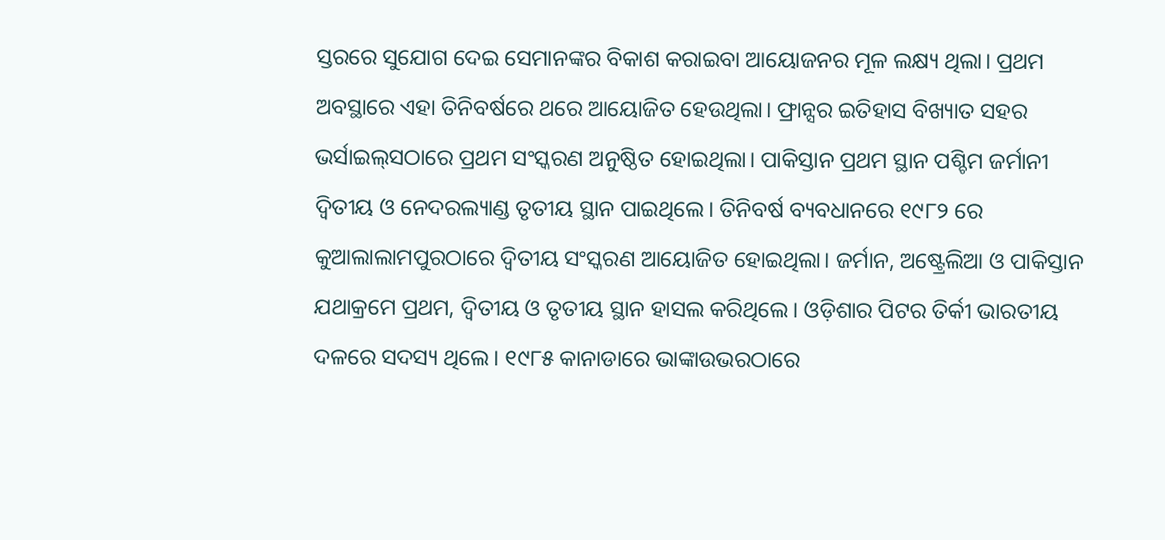ସ୍ତରରେ ସୁଯୋଗ ଦେଇ ସେମାନଙ୍କର ବିକାଶ କରାଇବା ଆୟୋଜନର ମୂଳ ଲକ୍ଷ୍ୟ ଥିଲା। ପ୍ରଥମ ଅବସ୍ଥାରେ ଏହା ତିନିବର୍ଷରେ ଥରେ ଆୟୋଜିତ ହେଉଥିଲା। ଫ୍ରାନ୍ସର ଇତିହାସ ବିଖ୍ୟାତ ସହର ଭର୍ସାଇଲ୍‌ସଠାରେ ପ୍ରଥମ ସଂସ୍କରଣ ଅନୁଷ୍ଠିତ ହୋଇଥିଲା। ପାକିସ୍ତାନ ପ୍ରଥମ ସ୍ଥାନ ପଶ୍ଚିମ ଜର୍ମାନୀ ଦ୍ୱିତୀୟ ଓ ନେଦରଲ୍ୟାଣ୍ଡ ତୃତୀୟ ସ୍ଥାନ ପାଇଥିଲେ। ତିନିବର୍ଷ ବ୍ୟବଧାନରେ ୧୯୮୨ ରେ କୁଆଲାଲାମପୁରଠାରେ ଦ୍ୱିତୀୟ ସଂସ୍କରଣ ଆୟୋଜିତ ହୋଇଥିଲା। ଜର୍ମାନ, ଅଷ୍ଟ୍ରେଲିଆ ଓ ପାକିସ୍ତାନ ଯଥାକ୍ରମେ ପ୍ରଥମ, ଦ୍ୱିତୀୟ ଓ ତୃତୀୟ ସ୍ଥାନ ହାସଲ କରିଥିଲେ। ଓଡ଼ିଶାର ପିଟର ତିର୍କୀ ଭାରତୀୟ ଦଳରେ ସଦସ୍ୟ ଥିଲେ। ୧୯୮୫ କାନାଡାରେ ଭାଙ୍କାଉଭରଠାରେ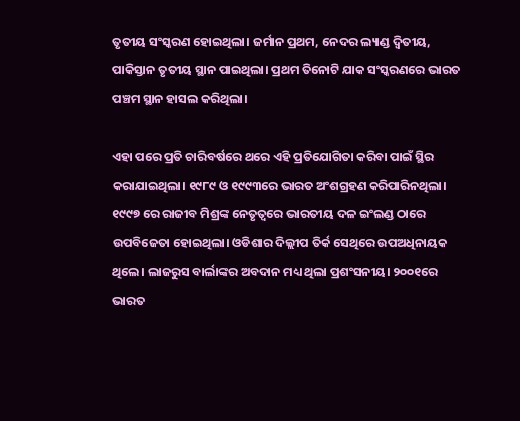ତୃତୀୟ ସଂସ୍କରଣ ହୋଇଥିଲା। ଜର୍ମାନ ପ୍ରଥମ, ନେଦର ଲ୍ୟାଣ୍ଡ ଦ୍ୱିତୀୟ, ପାକିସ୍ତାନ ତୃତୀୟ ସ୍ଥାନ ପାଇଥିଲା। ପ୍ରଥମ ତିନୋଟି ଯାକ ସଂସ୍କରଣରେ ଭାରତ ପଞ୍ଚମ ସ୍ଥାନ ହାସଲ କରିଥିଲା।

ଏହା ପରେ ପ୍ରତି ଚାରିବର୍ଷରେ ଥରେ ଏହି ପ୍ରତିଯୋଗିତା କରିବା ପାଇଁ ସ୍ଥିର କରାଯାଇଥିଲା। ୧୯୮୯ ଓ ୧୯୯୩ରେ ଭାରତ ଅଂଶଗ୍ରହଣ କରିପାରିନଥିଲା। ୧୯୯୭ ରେ ରାଜୀବ ମିଶ୍ରଙ୍କ ନେତୃତ୍ୱରେ ଭାରତୀୟ ଦଳ ଇଂଲଣ୍ଡ ଠାରେ ଉପବିଜେତା ହୋଇଥିଲା। ଓଡିଶାର ଦିଲ୍ଲୀପ ତିର୍କ ସେଥିରେ ଉପଅଧିନାୟକ ଥିଲେ। ଲାଜରୁସ ବାର୍ଲାଙ୍କର ଅବଦାନ ମଧ୍ୟ ଥିଲା ପ୍ରଶଂସନୀୟ। ୨୦୦୧ରେ ଭାରତ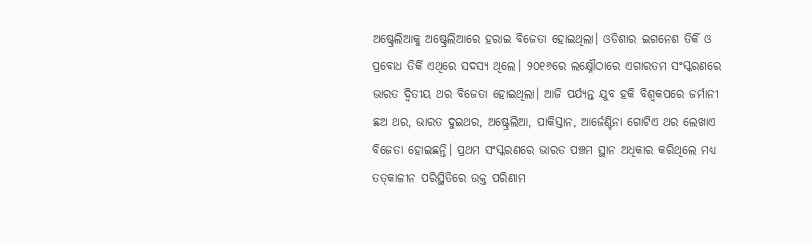ଅଷ୍ଟ୍ରେଲିଆକୁ ଅଷ୍ଟ୍ରେଲିଆରେ ହରାଇ ବିଜେତା ହୋଇଥିଲା। ଓଡିଶାର ଇଗନେଶ ତିର୍କି ଓ ପ୍ରବୋଧ ତିର୍କି ଏଥିରେ ସଦସ୍ୟ ଥିଲେ। ୨୦୧୬ରେ ଲକ୍ଷ୍ନୌଠାରେ ଏଗାରତମ ସଂସ୍କରଣରେ ଭାରତ ଦ୍ୱିତୀୟ ଥର ବିଜେତା ହୋଇଥିଲା। ଆଜି ପର୍ଯ୍ୟନ୍ତ ଯୁବ ହକି ବିଶ୍ୱକପରେ ଜର୍ମାନୀ ଛଅ ଥର, ଭାରତ ଦୁଇଥର, ଅଷ୍ଟ୍ରେଲିଆ, ପାକିସ୍ତାନ, ଆର୍ଜେଣ୍ଟିନା ଗୋଟିଏ ଥର ଲେଖାଏ ବିଜେତା ହୋଇଛନ୍ତି। ପ୍ରଥମ ସଂସ୍କରଣରେ ଭାରତ ପଞ୍ଚମ ସ୍ଥାନ ଅଧିକାର କରିଥିଲେ ମଧ୍ୟ ତତ୍‍କାଳୀନ ପରିସ୍ଥିତିରେ ଉକ୍ତ ପରିଣାମ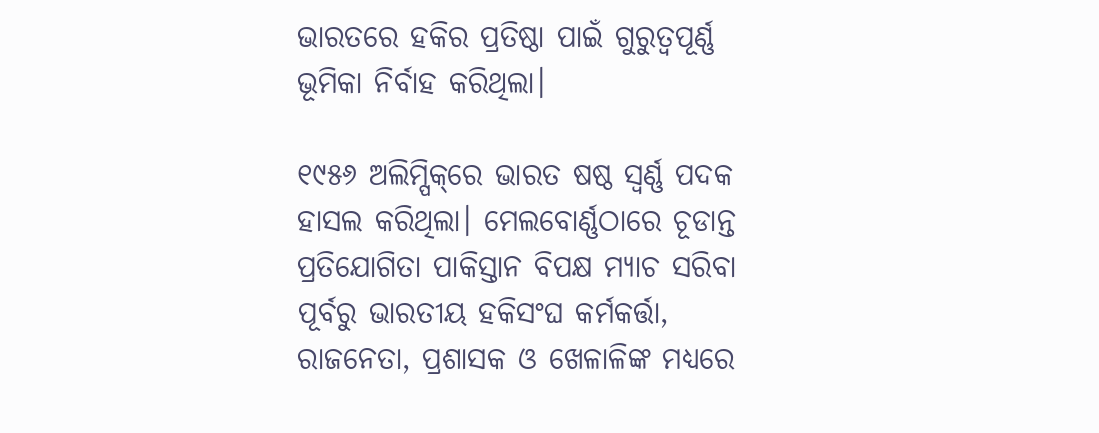ଭାରତରେ ହକିର ପ୍ରତିଷ୍ଠା ପାଇଁ ଗୁରୁତ୍ୱପୂର୍ଣ୍ଣ ଭୂମିକା ନିର୍ବାହ କରିଥିଲା।

୧୯୫୬ ଅଲିମ୍ପିକ୍‌ରେ ଭାରତ ଷଷ୍ଠ ସ୍ୱର୍ଣ୍ଣ ପଦକ ହାସଲ କରିଥିଲା। ମେଲବୋର୍ଣ୍ଣଠାରେ ଚୂଡାନ୍ତ ପ୍ରତିଯୋଗିତା ପାକିସ୍ତାନ ବିପକ୍ଷ ମ୍ୟାଚ ସରିବା ପୂର୍ବରୁ ଭାରତୀୟ ହକିସଂଘ କର୍ମକର୍ତ୍ତା, ରାଜନେତା, ପ୍ରଶାସକ ଓ ଖେଳାଳିଙ୍କ ମଧ୍ୟରେ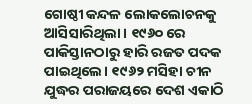ଗୋଷ୍ଠୀ କନ୍ଦଳ ଲୋକଲୋଚନକୁ ଆସିସାରିଥିଲା। ୧୯୬୦ ରେ ପାକିସ୍ତାନଠାରୁ ହାରି ରଜତ ପଦକ ପାଇଥିଲେ। ୧୯୬୨ ମସିହା ଚୀନ ଯୁଦ୍ଧର ପରାଜୟରେ ଦେଶ ଏକାଠି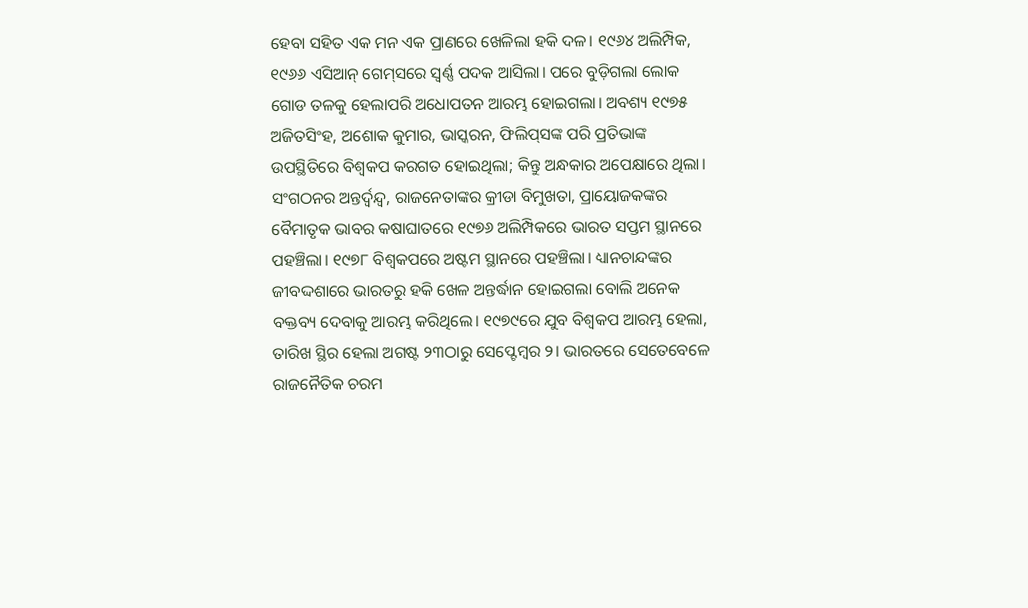ହେବା ସହିତ ଏକ ମନ ଏକ ପ୍ରାଣରେ ଖେଳିଲା ହକି ଦଳ। ୧୯୬୪ ଅଲିମ୍ପିକ, ୧୯୬୬ ଏସିଆନ୍‍ ଗେମ୍‌ସରେ ସ୍ୱର୍ଣ୍ଣ ପଦକ ଆସିଲା। ପରେ ବୁଡ଼ିଗଲା ଲୋକ ଗୋଡ ତଳକୁ ହେଲାପରି ଅଧୋପତନ ଆରମ୍ଭ ହୋଇଗଲା। ଅବଶ୍ୟ ୧୯୭୫ ଅଜିତସିଂହ, ଅଶୋକ କୁମାର, ଭାସ୍କରନ, ଫିଲିପ୍‌ସଙ୍କ ପରି ପ୍ରତିଭାଙ୍କ ଉପସ୍ଥିତିରେ ବିଶ୍ୱକପ କରଗତ ହୋଇଥିଲା; କିନ୍ତୁ ଅନ୍ଧକାର ଅପେକ୍ଷାରେ ଥିଲା। ସଂଗଠନର ଅନ୍ତର୍ଦ୍ବନ୍ଦ୍ବ, ରାଜନେତାଙ୍କର କ୍ରୀଡା ବିମୁଖତା, ପ୍ରାୟୋଜକଙ୍କର ବୈମାତୃକ ଭାବର କଷାଘାତରେ ୧୯୭୬ ଅଲିମ୍ପିକରେ ଭାରତ ସପ୍ତମ ସ୍ଥାନରେ ପହଞ୍ଚିଲା। ୧୯୭୮ ବିଶ୍ୱକପରେ ଅଷ୍ଟମ ସ୍ଥାନରେ ପହଞ୍ଚିଲା। ଧ୍ୟାନଚାନ୍ଦଙ୍କର ଜୀବଦ୍ଦଶାରେ ଭାରତରୁ ହକି ଖେଳ ଅନ୍ତର୍ଦ୍ଧାନ ହୋଇଗଲା ବୋଲି ଅନେକ ବକ୍ତବ୍ୟ ଦେବାକୁ ଆରମ୍ଭ କରିଥିଲେ। ୧୯୭୯ରେ ଯୁବ ବିଶ୍ୱକପ ଆରମ୍ଭ ହେଲା, ତାରିଖ ସ୍ଥିର ହେଲା ଅଗଷ୍ଟ ୨୩ଠାରୁ ସେପ୍ଟେମ୍ବର ୨। ଭାରତରେ ସେତେବେଳେ ରାଜନୈତିକ ଚରମ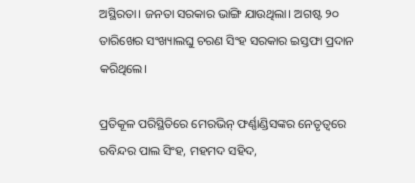ଅସ୍ଥିରତା। ଜନତା ସରକାର ଭାଙ୍ଗି ଯାଉଥିଲା। ଅଗଷ୍ଟ ୨୦ ତାରିଖ‌େ‌ର ସଂଖ୍ୟାଲଘୁ ଚରଣ ସିଂହ ସରକାର ଇସ୍ତଫା ପ୍ରଦାନ କରିଥିଲେ।

ପ୍ରତିକୂଳ ପରିସ୍ଥିତିରେ ମେରଭିନ୍‍ ଫର୍ଣ୍ଣାଣ୍ଡିସଙ୍କର ନେତୃତ୍ୱରେ ରବିନ୍ଦର ପାଲ ସିଂହ, ମହମଦ ସହିଦ,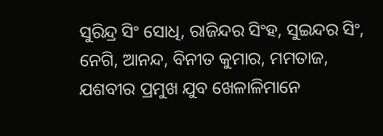ସୁରିନ୍ଦ୍ର ସିଂ ସୋଧି, ରାଜିନ୍ଦର ସିଂହ, ସୁଇନ୍ଦର ସିଂ, ନେଗି, ଆନନ୍ଦ, ବିନୀତ କୁମାର, ମମତାଜ, ଯଶବୀର ପ୍ରମୁଖ ଯୁବ ଖେଳାଳିମାନେ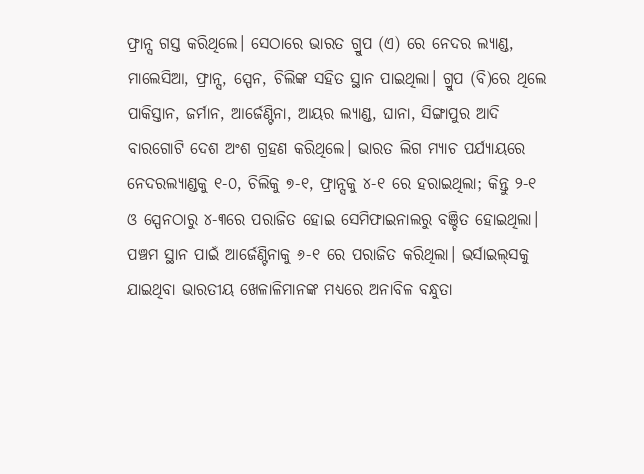ଫ୍ରାନ୍ସ ଗସ୍ତ କରିଥିଲେ। ସେଠାରେ ଭାରତ ଗ୍ରୁପ (ଏ) ରେ ନେଦର ଲ୍ୟାଣ୍ଡ, ମାଲେସିଆ, ଫ୍ରାନ୍ସ, ସ୍ପେନ, ଚିଲିଙ୍କ ସହିତ ସ୍ଥାନ ପାଇଥିଲା। ଗ୍ରୁପ (ବି)ରେ ଥିଲେ ପାକିସ୍ତାନ, ଜର୍ମାନ, ଆର୍ଜେଣ୍ଟିନା, ଆୟର ଲ୍ୟାଣ୍ଡ, ଘାନା, ସିଙ୍ଗାପୁର ଆଦି ବାରଗୋଟି ଦେଶ ଅଂଶ ଗ୍ରହଣ କରିଥିଲେ। ଭାରତ ଲିଗ ମ୍ୟାଚ ପର୍ଯ୍ୟାୟରେ ନେଦରଲ୍ୟାଣ୍ଡକୁ ୧-୦, ଚିଲିକୁ ୭-୧, ଫ୍ରାନ୍ସକୁ ୪-୧ ରେ ହରାଇଥିଲା; କିନ୍ତୁ ୨-୧ ଓ ସ୍ପେନଠାରୁ ୪-୩ରେ ପରାଜିତ ହୋଇ ସେମିଫାଇନାଲରୁ ବଞ୍ଚିତ ହୋଇଥିଲା। ପଞ୍ଚମ ସ୍ଥାନ ପାଇଁ ଆର୍ଜେଣ୍ଟିନାକୁ ୬-୧ ରେ ପରାଜିତ କରିଥିଲା। ଭର୍ସାଇଲ୍‌ସକୁ ଯାଇଥିବା ଭାରତୀୟ ଖେଳାଳିମାନଙ୍କ ମଧ୍ୟରେ ଅନାବିଳ ବନ୍ଧୁତା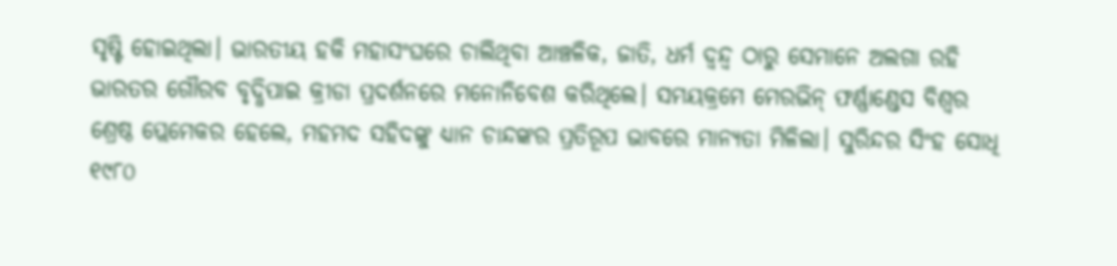ସୃଷ୍ଟି ହୋଇଥିଲା। ଭାରତୀୟ ହକି ମହାସଂଘରେ ଚାଲିଥିବା ଆଞ୍ଚଳିକ, ଜାତି, ଧର୍ମ ଦ୍ୱନ୍ଦ୍ବ ଠାରୁ ସେମାନେ ଅଲଗା ରହି ଭାରତର ଗୌରବ ବୃଦ୍ଧିପାଇ କ୍ରୀଡା ପ୍ରଦର୍ଶନରେ ମନୋନିବେଶ କରିଥିଲେ। ସମୟକ୍ରମେ ମେରଭିନ୍‍ ଫର୍ଣ୍ଣାଣ୍ଡେସ ବିଶ୍ୱର ଶ୍ରେଷ୍ଠ ପ୍ଲେମେକର ହେଲେ, ମହମଦ ସହିଦଙ୍କୁ ଧ୍ୟାନ ଚାନ୍ଦଙ୍କର ପ୍ରତିରୂପ ଭାବରେ ମାନ୍ୟତା ମିଳିଲା। ସୁରିନ୍ଦର ସିଂହ ସୋଧି ୧୯୮୦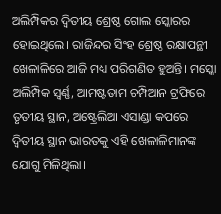ଅଲିମ୍ପିକର ଦ୍ୱିତୀୟ ଶ୍ରେଷ୍ଠ ଗୋଲ ସ୍କୋରର ହୋଇଥିଲେ। ରାଜିନ୍ଦର ସିଂହ ଶ୍ରେଷ୍ଠ ରକ୍ଷାପନ୍ଥୀ ଖେଳାଳିରେ ଆଜି ମଧ୍ୟ ପରିଗଣିତ ହୁଅନ୍ତି। ମସ୍କୋ ଅଲିମ୍ପିକ ସ୍ୱର୍ଣ୍ଣ, ଆମଷ୍ଟତାମ ଚମ୍ପିଆନ ଟ୍ରଫିରେ ତୃତୀୟ ସ୍ଥାନ, ଅଷ୍ଟ୍ରେଲିଆ ଏସାଣ୍ଡା କପରେ ଦ୍ୱିତୀୟ ସ୍ଥାନ ଭାରତକୁ ଏହି ଖେଳାଳିମାନଙ୍କ ଯୋଗୁ ମିଳିଥିଲା।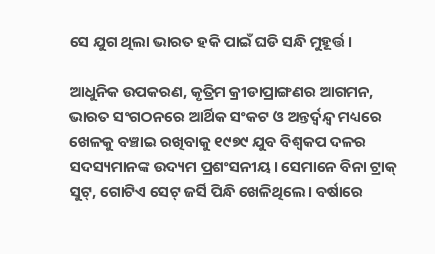ସେ ଯୁଗ ଥିଲା ଭାରତ ହକି ପାଇଁ ଘଡି ସନ୍ଧି ମୁହୂର୍ତ୍ତ।

ଆଧୁନିକ ଉପକରଣ, କୃତ୍ରିମ କ୍ରୀଡାପ୍ରାଙ୍ଗଣର ଆଗମନ, ଭାରତ ସଂଗଠନରେ ଆର୍ଥିକ ସଂକଟ ଓ ଅନ୍ତର୍ଦ୍ବନ୍ଦ୍ବ ମଧ୍ୟରେ ଖେଳକୁ ବଞ୍ଚାଇ ରଖିବାକୁ ୧୯୭୯ ଯୁବ ବିଶ୍ୱକପ ଦଳର ସଦସ୍ୟମାନଙ୍କ ଉଦ୍ୟମ ପ୍ରଶଂସନୀୟ। ସେମାନେ ବିନା ଟ୍ରାକ୍‍ ସୁଟ୍‍, ଗୋଟିଏ ସେଟ୍‍ ଜର୍ସି ପିନ୍ଧି ଖେଳିଥିଲେ। ବର୍ଷାରେ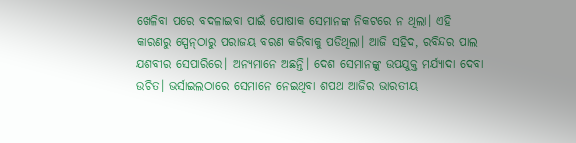ଖେଳିବା ପରେ ବଦଳାଇବା ପାଇଁ ପୋଷାକ ସେମାନଙ୍କ ନିକଟରେ ନ ଥିଲା। ଏହି କାରଣରୁ ସ୍ପେନ୍‍ଠାରୁ ପରାଜୟ ବରଣ କରିବାକୁ ପଡିଥିଲା। ଆଜି ସହିଦ, ରବିନ୍ଦର ପାଲ ଯଶବୀର ସେପାରିରେ। ଅନ୍ୟମାନେ ଅଛନ୍ତି। ଦେଶ ସେମାନଙ୍କୁ ଉପଯୁକ୍ତ ମର୍ଯ୍ୟାଦା ଦେବା ଉଚିତ। ଭର୍ସାଇଲଠାରେ ସେମାନେ ନେଇଥିବା ଶପଥ ଆଜିର ଭାରତୀୟ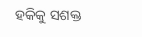ହକିକୁ ସଶକ୍ତ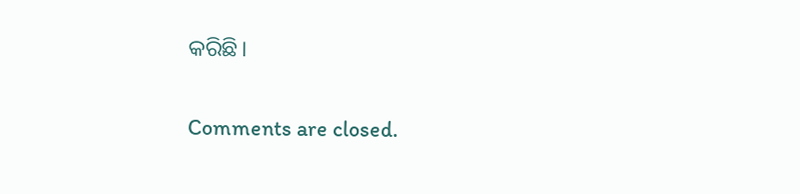କରିଛି।

Comments are closed.